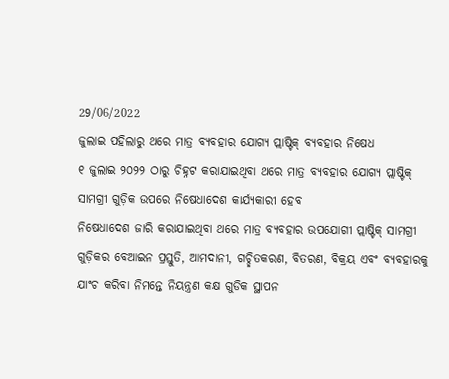29/06/2022
ଜୁଲାଇ ପହିଲାରୁ ଥରେ ମାତ୍ର ବ୍ୟବହାର ଯୋଗ୍ୟ ପ୍ଲାଷ୍ଟିକ୍ ବ୍ୟବହାର ନିଷେଧ
୧ ଜୁଲାଇ ୨୦୨୨ ଠାରୁ ଚିହ୍ନଟ କରାଯାଇଥିବା ଥରେ ମାତ୍ର ବ୍ୟବହାର ଯୋଗ୍ୟ ପ୍ଲାଷ୍ଟିକ୍ ସାମଗ୍ରୀ ଗୁଡ଼ିକ ଉପରେ ନିଷେଧାଦେଶ କାର୍ଯ୍ୟକାରୀ ହେବ
ନିଷେଧାଦେଶ ଜାରି କରାଯାଇଥିବା ଥରେ ମାତ୍ର ବ୍ୟବହାର ଉପଯୋଗୀ ପ୍ଲାଷ୍ଟିକ୍ ସାମଗ୍ରୀ ଗୁଡ଼ିକର ବେଆଇନ ପ୍ରସ୍ତୁତି, ଆମଦାନୀ, ଗଚ୍ଛିତକରଣ, ବିତରଣ, ବିକ୍ରୟ ଏବଂ ବ୍ୟବହାରକୁ ଯାଂଚ କରିବା ନିମନ୍ତେ ନିୟନ୍ତ୍ରଣ କକ୍ଷ ଗୁଡିକ ସ୍ଥାପନ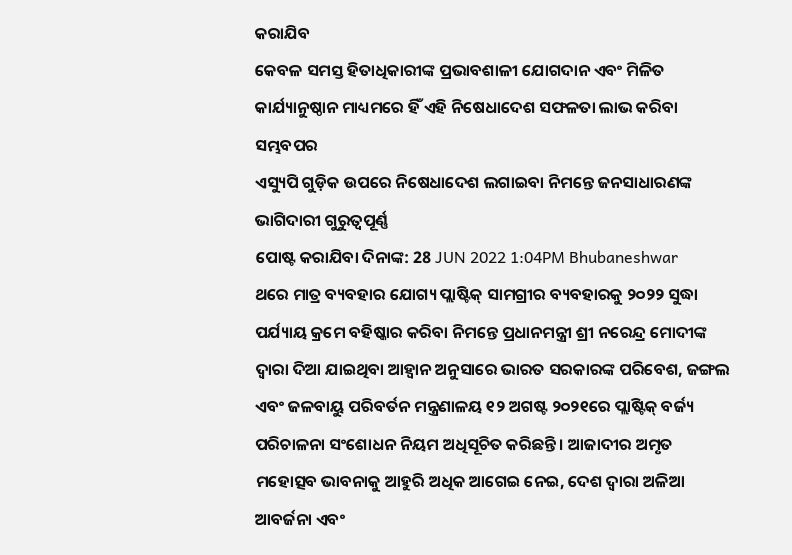କରାଯିବ
କେବଳ ସମସ୍ତ ହିତାଧିକାରୀଙ୍କ ପ୍ରଭାବଶାଳୀ ଯୋଗଦାନ ଏବଂ ମିଳିତ କାର୍ଯ୍ୟାନୁଷ୍ଠାନ ମାଧ୍ୟମରେ ହିଁ ଏହି ନିଷେଧାଦେଶ ସଫଳତା ଲାଭ କରିବା ସମ୍ଭବପର
ଏସ୍ୟୁପି ଗୁଡ଼ିକ ଉପରେ ନିଷେଧାଦେଶ ଲଗାଇବା ନିମନ୍ତେ ଜନସାଧାରଣଙ୍କ ଭାଗିଦାରୀ ଗୁରୁତ୍ୱପୂର୍ଣ୍ଣ
ପୋଷ୍ଟ କରାଯିବା ଦିନାଙ୍କ: 28 JUN 2022 1:04PM Bhubaneshwar
ଥରେ ମାତ୍ର ବ୍ୟବହାର ଯୋଗ୍ୟ ପ୍ଲାଷ୍ଟିକ୍ ସାମଗ୍ରୀର ବ୍ୟବହାରକୁ ୨୦୨୨ ସୁଦ୍ଧା ପର୍ଯ୍ୟାୟ କ୍ରମେ ବହିଷ୍କାର କରିବା ନିମନ୍ତେ ପ୍ରଧାନମନ୍ତ୍ରୀ ଶ୍ରୀ ନରେନ୍ଦ୍ର ମୋଦୀଙ୍କ ଦ୍ୱାରା ଦିଆ ଯାଇଥିବା ଆହ୍ୱାନ ଅନୁସାରେ ଭାରତ ସରକାରଙ୍କ ପରିବେଶ, ଜଙ୍ଗଲ ଏବଂ ଜଳବାୟୁ ପରିବର୍ତନ ମନ୍ତ୍ରଣାଳୟ ୧୨ ଅଗଷ୍ଟ ୨୦୨୧ରେ ପ୍ଲାଷ୍ଟିକ୍ ବର୍ଜ୍ୟ ପରିଚାଳନା ସଂଶୋଧନ ନିୟମ ଅଧିସୂଚିତ କରିଛନ୍ତି । ଆଜାଦୀର ଅମୃତ ମହୋତ୍ସବ ଭାବନାକୁ ଆହୁରି ଅଧିକ ଆଗେଇ ନେଇ, ଦେଶ ଦ୍ୱାରା ଅଳିଆ ଆବର୍ଜନା ଏବଂ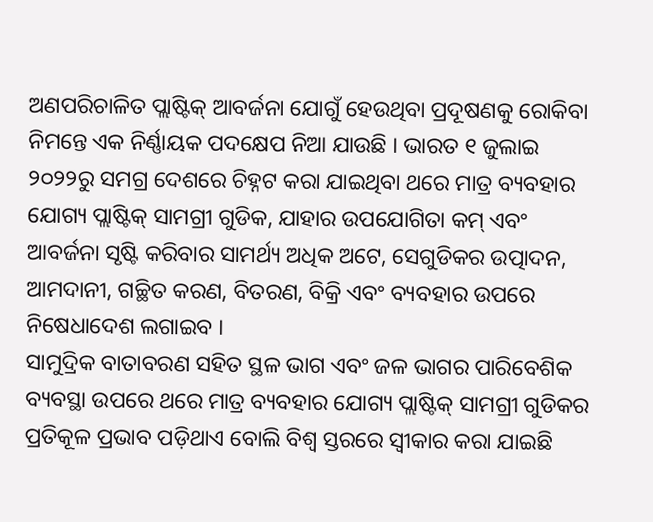ଅଣପରିଚାଳିତ ପ୍ଲାଷ୍ଟିକ୍ ଆବର୍ଜନା ଯୋଗୁଁ ହେଉଥିବା ପ୍ରଦୂଷଣକୁ ରୋକିବା ନିମନ୍ତେ ଏକ ନିର୍ଣ୍ଣାୟକ ପଦକ୍ଷେପ ନିଆ ଯାଉଛି । ଭାରତ ୧ ଜୁଲାଇ ୨୦୨୨ରୁ ସମଗ୍ର ଦେଶରେ ଚିହ୍ନଟ କରା ଯାଇଥିବା ଥରେ ମାତ୍ର ବ୍ୟବହାର ଯୋଗ୍ୟ ପ୍ଲାଷ୍ଟିକ୍ ସାମଗ୍ରୀ ଗୁଡିକ, ଯାହାର ଉପଯୋଗିତା କମ୍ ଏବଂ ଆବର୍ଜନା ସୃଷ୍ଟି କରିବାର ସାମର୍ଥ୍ୟ ଅଧିକ ଅଟେ, ସେଗୁଡିକର ଉତ୍ପାଦନ, ଆମଦାନୀ, ଗଚ୍ଛିତ କରଣ, ବିତରଣ, ବିକ୍ରି ଏବଂ ବ୍ୟବହାର ଉପରେ ନିଷେଧାଦେଶ ଲଗାଇବ ।
ସାମୁଦ୍ରିକ ବାତାବରଣ ସହିତ ସ୍ଥଳ ଭାଗ ଏବଂ ଜଳ ଭାଗର ପାରିବେଶିକ ବ୍ୟବସ୍ଥା ଉପରେ ଥରେ ମାତ୍ର ବ୍ୟବହାର ଯୋଗ୍ୟ ପ୍ଲାଷ୍ଟିକ୍ ସାମଗ୍ରୀ ଗୁଡିକର ପ୍ରତିକୂଳ ପ୍ରଭାବ ପଡ଼ିଥାଏ ବୋଲି ବିଶ୍ୱ ସ୍ତରରେ ସ୍ୱୀକାର କରା ଯାଇଛି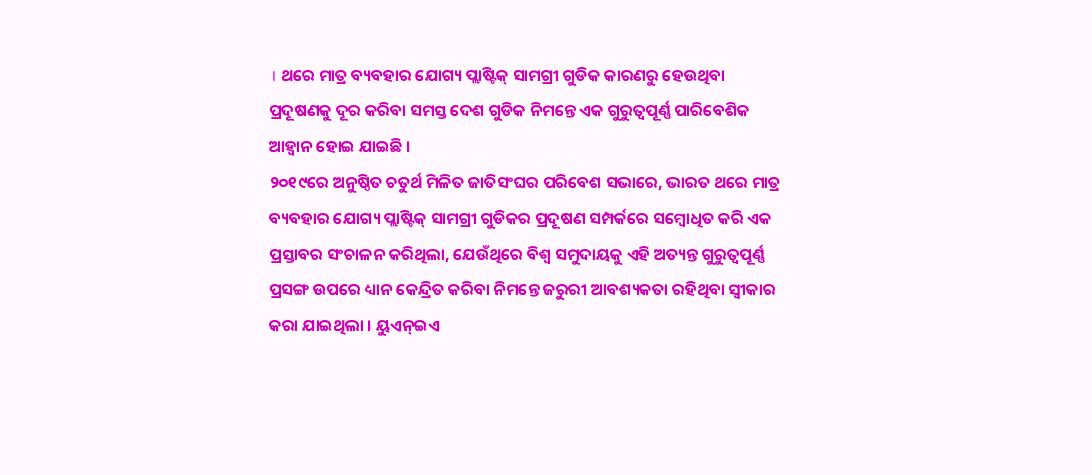। ଥରେ ମାତ୍ର ବ୍ୟବହାର ଯୋଗ୍ୟ ପ୍ଲାଷ୍ଟିକ୍ ସାମଗ୍ରୀ ଗୁଡିକ କାରଣରୁ ହେଉଥିବା ପ୍ରଦୂଷଣକୁ ଦୂର କରିବା ସମସ୍ତ ଦେଶ ଗୁଡିକ ନିମନ୍ତେ ଏକ ଗୁରୁତ୍ୱପୂର୍ଣ୍ଣ ପାରିବେଶିକ ଆହ୍ୱାନ ହୋଇ ଯାଇଛି ।
୨୦୧୯ରେ ଅନୁଷ୍ଠିତ ଚତୁର୍ଥ ମିଳିତ ଜାତିସଂଘର ପରିବେଶ ସଭାରେ, ଭାରତ ଥରେ ମାତ୍ର ବ୍ୟବହାର ଯୋଗ୍ୟ ପ୍ଲାଷ୍ଟିକ୍ ସାମଗ୍ରୀ ଗୁଡିକର ପ୍ରଦୂଷଣ ସମ୍ପର୍କରେ ସମ୍ବୋଧିତ କରି ଏକ ପ୍ରସ୍ତାବର ସଂଚାଳନ କରିଥିଲା, ଯେଉଁଥିରେ ବିଶ୍ୱ ସମୁଦାୟକୁ ଏହି ଅତ୍ୟନ୍ତ ଗୁରୁତ୍ୱପୂର୍ଣ୍ଣ ପ୍ରସଙ୍ଗ ଉପରେ ଧ୍ୟାନ କେନ୍ଦ୍ରିତ କରିବା ନିମନ୍ତେ ଜରୁରୀ ଆବଶ୍ୟକତା ରହିଥିବା ସ୍ୱୀକାର କରା ଯାଇଥିଲା । ୟୁଏନ୍ଇଏ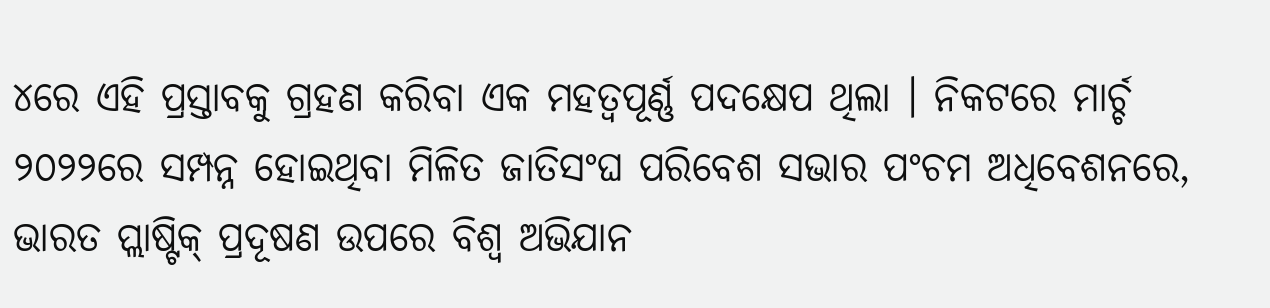୪ରେ ଏହି ପ୍ରସ୍ତାବକୁ ଗ୍ରହଣ କରିବା ଏକ ମହତ୍ୱପୂର୍ଣ୍ଣ ପଦକ୍ଷେପ ଥିଲା । ନିକଟରେ ମାର୍ଚ୍ଚ ୨୦୨୨ରେ ସମ୍ପନ୍ନ ହୋଇଥିବା ମିଳିତ ଜାତିସଂଘ ପରିବେଶ ସଭାର ପଂଚମ ଅଧିବେଶନରେ, ଭାରତ ପ୍ଲାଷ୍ଟିକ୍ ପ୍ରଦୂଷଣ ଉପରେ ବିଶ୍ୱ ଅଭିଯାନ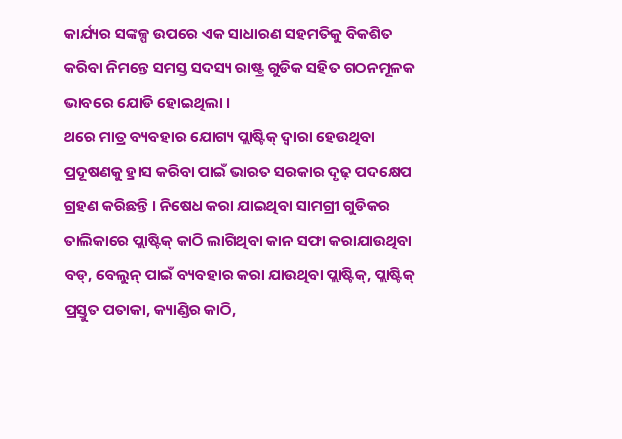କାର୍ଯ୍ୟର ସଙ୍କଳ୍ପ ଉପରେ ଏକ ସାଧାରଣ ସହମତିକୁ ବିକଶିତ କରିବା ନିମନ୍ତେ ସମସ୍ତ ସଦସ୍ୟ ରାଷ୍ଟ୍ର ଗୁଡିକ ସହିତ ଗଠନମୂଳକ ଭାବରେ ଯୋଡି ହୋଇଥିଲା ।
ଥରେ ମାତ୍ର ବ୍ୟବହାର ଯୋଗ୍ୟ ପ୍ଲାଷ୍ଟିକ୍ ଦ୍ୱାରା ହେଉଥିବା ପ୍ରଦୂଷଣକୁ ହ୍ରାସ କରିବା ପାଇଁ ଭାରତ ସରକାର ଦୃଢ଼ ପଦକ୍ଷେପ ଗ୍ରହଣ କରିଛନ୍ତି । ନିଷେଧ କରା ଯାଇଥିବା ସାମଗ୍ରୀ ଗୁଡିକର ତାଲିକାରେ ପ୍ଲାଷ୍ଟିକ୍ କାଠି ଲାଗିଥିବା କାନ ସଫା କରାଯାଉଥିବା ବଡ୍, ବେଲୁନ୍ ପାଇଁ ବ୍ୟବହାର କରା ଯାଉଥିବା ପ୍ଲାଷ୍ଟିକ୍, ପ୍ଲାଷ୍ଟିକ୍ ପ୍ରସ୍ତୁତ ପତାକା, କ୍ୟାଣ୍ଡିର କାଠି,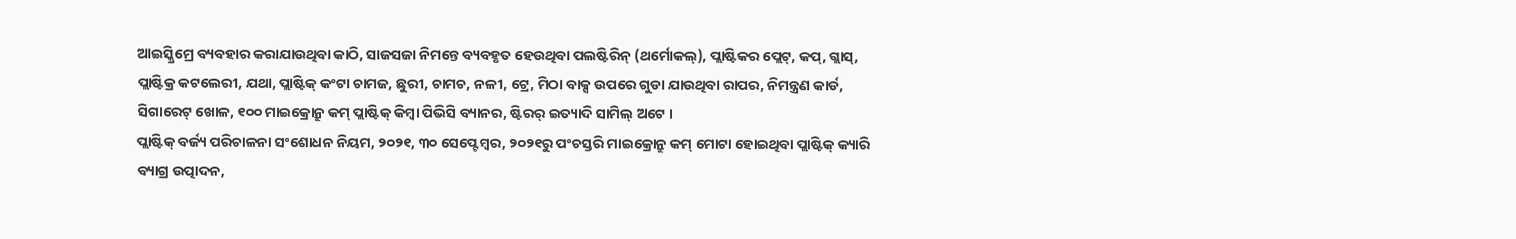ଆଇସ୍କ୍ରିମ୍ରେ ବ୍ୟବହାର କରାଯାଉଥିବା କାଠି, ସାଜସଜା ନିମନ୍ତେ ବ୍ୟବହୃତ ହେଉଥିବା ପଲଷ୍ଟିରିନ୍ (ଥର୍ମୋକଲ୍), ପ୍ଲାଷ୍ଟିକର ପ୍ଲେଟ୍, କପ୍, ଗ୍ଲାସ୍, ପ୍ଲାଷ୍ଟିକ୍ର କଟଲେରୀ, ଯଥା, ପ୍ଲାଷ୍ଟିକ୍ କଂଟା ଚାମଜ, ଛୁରୀ, ଚାମଚ, ନଳୀ, ଟ୍ରେ, ମିଠା ବାକ୍ସ ଉପରେ ଗୁଡା ଯାଉଥିବା ରାପର, ନିମନ୍ତ୍ରଣ କାର୍ଡ, ସିଗାରେଟ୍ ଖୋଳ, ୧୦୦ ମାଇକ୍ରୋନ୍ରୁ କମ୍ ପ୍ଲାଷ୍ଟିକ୍ କିମ୍ବା ପିଭିସି ବ୍ୟାନର, ଷ୍ଟିରର୍ ଇତ୍ୟାଦି ସାମିଲ୍ ଅଟେ ।
ପ୍ଲାଷ୍ଟିକ୍ ବର୍ଜ୍ୟ ପରିଚାଳନା ସଂଶୋଧନ ନିୟମ, ୨୦୨୧, ୩୦ ସେପ୍ଟେମ୍ବର, ୨୦୨୧ରୁ ପଂଚସ୍ତରି ମାଇକ୍ରୋନ୍ରୁ କମ୍ ମୋଟା ହୋଇଥିବା ପ୍ଲାଷ୍ଟିକ୍ କ୍ୟାରି ବ୍ୟାଗ୍ର ଉତ୍ପାଦନ,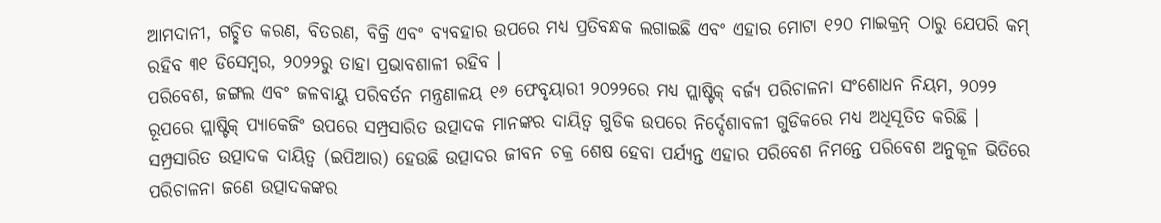ଆମଦାନୀ, ଗଚ୍ଛିତ କରଣ, ବିତରଣ, ବିକ୍ରି ଏବଂ ବ୍ୟବହାର ଉପରେ ମଧ୍ୟ ପ୍ରତିବନ୍ଧକ ଲଗାଇଛି ଏବଂ ଏହାର ମୋଟା ୧୨୦ ମାଇକ୍ରନ୍ ଠାରୁ ଯେପରି କମ୍ ରହିବ ୩୧ ଡିସେମ୍ବର, ୨୦୨୨ରୁ ତାହା ପ୍ରଭାବଶାଳୀ ରହିବ ।
ପରିବେଶ, ଜଙ୍ଗଲ ଏବଂ ଜଳବାୟୁ ପରିବର୍ତନ ମନ୍ତ୍ରଣାଳୟ ୧୬ ଫେବୃୟାରୀ ୨୦୨୨ରେ ମଧ୍ୟ ପ୍ଲାଷ୍ଟିକ୍ ବର୍ଜ୍ୟ ପରିଚାଳନା ସଂଶୋଧନ ନିୟମ, ୨୦୨୨ ରୂପରେ ପ୍ଲାଷ୍ଟିକ୍ ପ୍ୟାକେଜିଂ ଉପରେ ସମ୍ପ୍ରସାରିତ ଉତ୍ପାଦକ ମାନଙ୍କର ଦାୟିତ୍ୱ ଗୁଡିକ ଉପରେ ନିର୍ଦ୍ଦେଶାବଳୀ ଗୁଡିକରେ ମଧ୍ୟ ଅଧିସୂତିତ କରିଛି । ସମ୍ପ୍ରସାରିତ ଉତ୍ପାଦକ ଦାୟିତ୍ୱ (ଇପିଆର) ହେଉଛି ଉତ୍ପାଦର ଜୀବନ ଚକ୍ର ଶେଷ ହେବା ପର୍ଯ୍ୟନ୍ତ ଏହାର ପରିବେଶ ନିମନ୍ତେ ପରିବେଶ ଅନୁକୂଳ ଭିତିରେ ପରିଚାଳନା ଜଣେ ଉତ୍ପାଦକଙ୍କର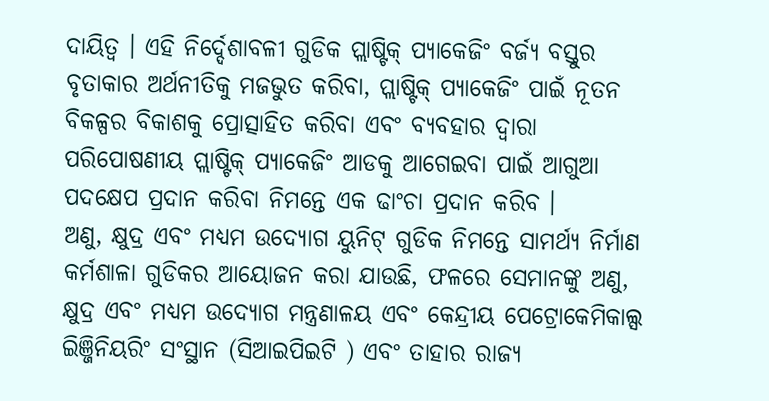ଦାୟିତ୍ୱ । ଏହି ନିର୍ଦ୍ଦେଶାବଳୀ ଗୁଡିକ ପ୍ଲାଷ୍ଟିକ୍ ପ୍ୟାକେଜିଂ ବର୍ଜ୍ୟ ବସ୍ତୁର ବୃତାକାର ଅର୍ଥନୀତିକୁ ମଜଭୁତ କରିବା, ପ୍ଲାଷ୍ଟିକ୍ ପ୍ୟାକେଜିଂ ପାଇଁ ନୂତନ ବିକଳ୍ପର ବିକାଶକୁ ପ୍ରୋତ୍ସାହିତ କରିବା ଏବଂ ବ୍ୟବହାର ଦ୍ୱାରା ପରିପୋଷଣୀୟ ପ୍ଲାଷ୍ଟିକ୍ ପ୍ୟାକେଜିଂ ଆଡକୁ ଆଗେଇବା ପାଇଁ ଆଗୁଆ ପଦକ୍ଷେପ ପ୍ରଦାନ କରିବା ନିମନ୍ତେ ଏକ ଢାଂଚା ପ୍ରଦାନ କରିବ ।
ଅଣୁ, କ୍ଷୁଦ୍ର ଏବଂ ମଧ୍ୟମ ଉଦ୍ୟୋଗ ୟୁନିଟ୍ ଗୁଡିକ ନିମନ୍ତେ ସାମର୍ଥ୍ୟ ନିର୍ମାଣ କର୍ମଶାଳା ଗୁଡିକର ଆୟୋଜନ କରା ଯାଉଛି, ଫଳରେ ସେମାନଙ୍କୁ ଅଣୁ, କ୍ଷୁଦ୍ର ଏବଂ ମଧ୍ୟମ ଉଦ୍ୟୋଗ ମନ୍ତ୍ରଣାଳୟ ଏବଂ କେନ୍ଦ୍ରୀୟ ପେଟ୍ରୋକେମିକାଲ୍ସ ଇିଞ୍ଜିନିୟରିଂ ସଂସ୍ଥାନ (ସିଆଇପିଇଟି ) ଏବଂ ତାହାର ରାଜ୍ୟ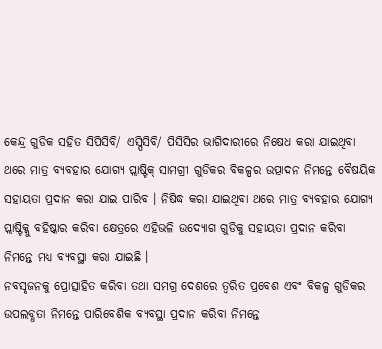କେନ୍ଦ୍ର ଗୁଡିକ ସହିତ ସିପିସିବି/ ଏସ୍ପିସିବି/ ପିସିସିର ଭାଗିଦାରୀରେ ନିଷେଧ କରା ଯାଇଥିବା ଥରେ ମାତ୍ର ବ୍ୟବହାର ଯୋଗ୍ୟ ପ୍ଲାଷ୍ଟିକ୍ ସାମଗ୍ରୀ ଗୁଡିକର ବିକଳ୍ପର ଉତ୍ପାଦନ ନିମନ୍ତେ ବୈଷୟିକ ସହାୟତା ପ୍ରଦାନ କରା ଯାଇ ପାରିବ । ନିଷିଦ୍ଧ କରା ଯାଇଥିବା ଥରେ ମାତ୍ର ବ୍ୟବହାର ଯୋଗ୍ୟ ପ୍ଲାଷ୍ଟିକ୍କୁ ବହିଷ୍କାର କରିବା କ୍ଷେତ୍ରରେ ଏହିଭଳି ଉଦ୍ୟୋଗ ଗୁଡିକୁ ସହାୟତା ପ୍ରଦାନ କରିବା ନିମନ୍ତେ ମଧ୍ୟ ବ୍ୟବସ୍ଥା କରା ଯାଇଛି ।
ନବସୃଜନକୁ ପ୍ରୋତ୍ସାହିତ କରିବା ତଥା ସମଗ୍ର ଦେଶରେ ତ୍ୱରିତ ପ୍ରବେଶ ଏବଂ ବିକଳ୍ପ ଗୁଡିକର ଉପଲବ୍ଧତା ନିମନ୍ତେ ପାରିବେଶିକ ବ୍ୟବସ୍ଥା ପ୍ରଦାନ କରିବା ନିମନ୍ତେ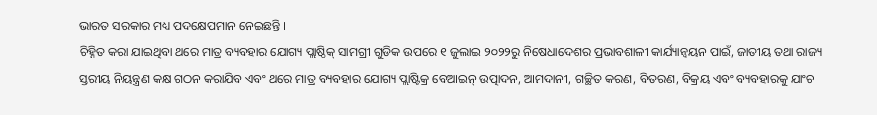ଭାରତ ସରକାର ମଧ୍ୟ ପଦକ୍ଷେପମାନ ନେଇଛନ୍ତି ।
ଚିହ୍ନିତ କରା ଯାଇଥିବା ଥରେ ମାତ୍ର ବ୍ୟବହାର ଯୋଗ୍ୟ ପ୍ଲାଷ୍ଠିକ୍ ସାମଗ୍ରୀ ଗୁଡିକ ଉପରେ ୧ ଜୁଲାଇ ୨୦୨୨ରୁ ନିଷେଧାଦେଶର ପ୍ରଭାବଶାଳୀ କାର୍ଯ୍ୟାନ୍ୱୟନ ପାଇଁ, ଜାତୀୟ ତଥା ରାଜ୍ୟ ସ୍ତରୀୟ ନିୟନ୍ତ୍ରଣ କକ୍ଷ ଗଠନ କରାଯିବ ଏବଂ ଥରେ ମାତ୍ର ବ୍ୟବହାର ଯୋଗ୍ୟ ପ୍ଲାଷ୍ଟିକ୍ର ବେଆଇନ୍ ଉତ୍ପାଦନ, ଆମଦାନୀ, ଗଚ୍ଛିତ କରଣ, ବିତରଣ, ବିକ୍ରୟ ଏବଂ ବ୍ୟବହାରକୁ ଯାଂଚ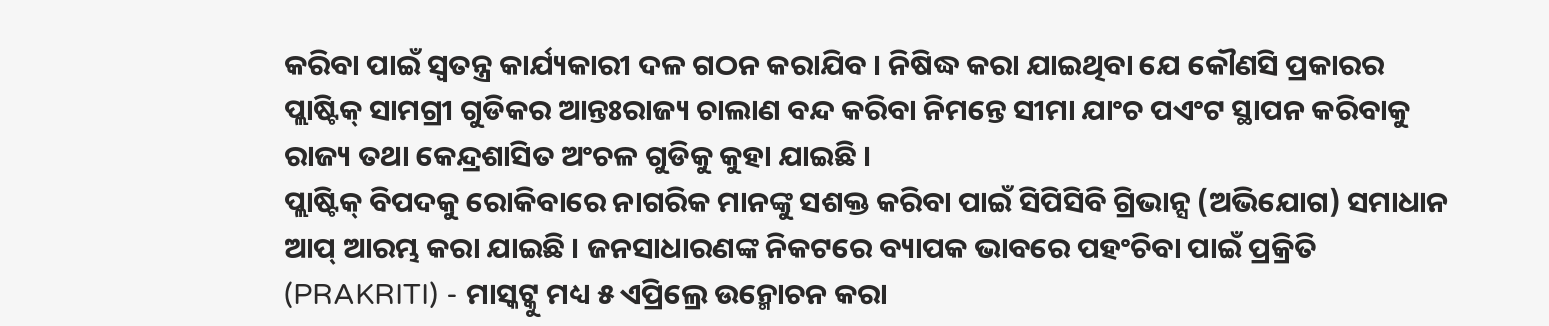କରିବା ପାଇଁ ସ୍ୱତନ୍ତ୍ର କାର୍ଯ୍ୟକାରୀ ଦଳ ଗଠନ କରାଯିବ । ନିଷିଦ୍ଧ କରା ଯାଇଥିବା ଯେ କୌଣସି ପ୍ରକାରର ପ୍ଲାଷ୍ଟିକ୍ ସାମଗ୍ରୀ ଗୁଡିକର ଆନ୍ତଃରାଜ୍ୟ ଚାଲାଣ ବନ୍ଦ କରିବା ନିମନ୍ତେ ସୀମା ଯାଂଚ ପଏଂଟ ସ୍ଥାପନ କରିବାକୁ ରାଜ୍ୟ ତଥା କେନ୍ଦ୍ରଶାସିତ ଅଂଚଳ ଗୁଡିକୁ କୁହା ଯାଇଛି ।
ପ୍ଲାଷ୍ଟିକ୍ ବିପଦକୁ ରୋକିବାରେ ନାଗରିକ ମାନଙ୍କୁ ସଶକ୍ତ କରିବା ପାଇଁ ସିପିସିବି ଗ୍ରିଭାନ୍ସ (ଅଭିଯୋଗ) ସମାଧାନ ଆପ୍ ଆରମ୍ଭ କରା ଯାଇଛି । ଜନସାଧାରଣଙ୍କ ନିକଟରେ ବ୍ୟାପକ ଭାବରେ ପହଂଚିବା ପାଇଁ ପ୍ରକ୍ରିତି (PRAKRITI) - ମାସ୍କଟ୍କୁ ମଧ୍ୟ ୫ ଏପ୍ରିଲ୍ରେ ଉନ୍ମୋଚନ କରା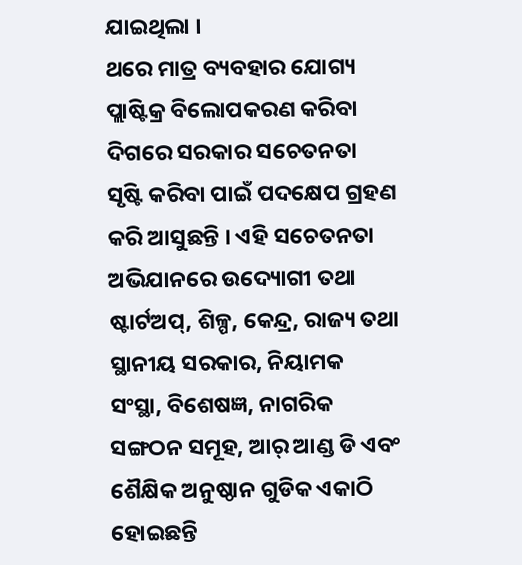ଯାଇଥିଲା ।
ଥରେ ମାତ୍ର ବ୍ୟବହାର ଯୋଗ୍ୟ ପ୍ଲାଷ୍ଟିକ୍ର ବିଲୋପକରଣ କରିବା ଦିଗରେ ସରକାର ସଚେତନତା ସୃଷ୍ଟି କରିବା ପାଇଁ ପଦକ୍ଷେପ ଗ୍ରହଣ କରି ଆସୁଛନ୍ତି । ଏହି ସଚେତନତା ଅଭିଯାନରେ ଉଦ୍ୟୋଗୀ ତଥା ଷ୍ଟାର୍ଟଅପ୍, ଶିଳ୍ପ, କେନ୍ଦ୍ର, ରାଜ୍ୟ ତଥା ସ୍ଥାନୀୟ ସରକାର, ନିୟାମକ ସଂସ୍ଥା, ବିଶେଷଜ୍ଞ, ନାଗରିକ ସଙ୍ଗଠନ ସମୂହ, ଆର୍ ଆଣ୍ଡ ଡି ଏବଂ ଶୈକ୍ଷିକ ଅନୁଷ୍ଠାନ ଗୁଡିକ ଏକାଠି ହୋଇଛନ୍ତି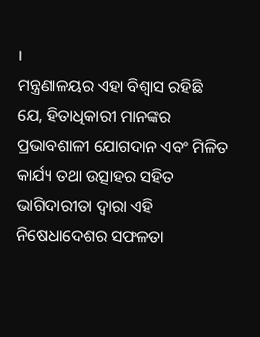।
ମନ୍ତ୍ରଣାଳୟର ଏହା ବିଶ୍ୱାସ ରହିଛି ଯେ, ହିତାଧିକାରୀ ମାନଙ୍କର ପ୍ରଭାବଶାଳୀ ଯୋଗଦାନ ଏବଂ ମିଳିତ କାର୍ଯ୍ୟ ତଥା ଉତ୍ସାହର ସହିତ ଭାଗିଦାରୀତା ଦ୍ୱାରା ଏହି ନିଷେଧାଦେଶର ସଫଳତା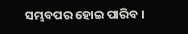ସମ୍ଭବପର ହୋଇ ପାରିବ ।